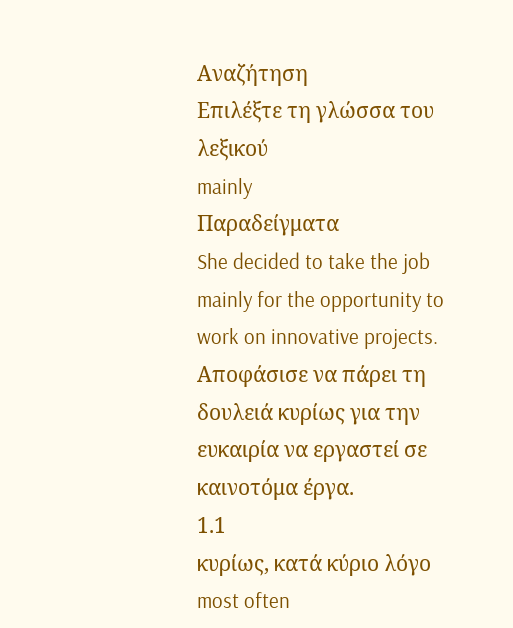Αναζήτηση
Επιλέξτε τη γλώσσα του λεξικού
mainly
Παραδείγματα
She decided to take the job mainly for the opportunity to work on innovative projects.
Αποφάσισε να πάρει τη δουλειά κυρίως για την ευκαιρία να εργαστεί σε καινοτόμα έργα.
1.1
κυρίως, κατά κύριο λόγο
most often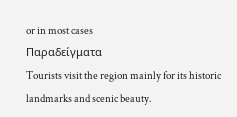or in most cases
Παραδείγματα
Tourists visit the region mainly for its historic landmarks and scenic beauty.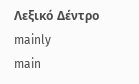Λεξικό Δέντρο
mainly
main